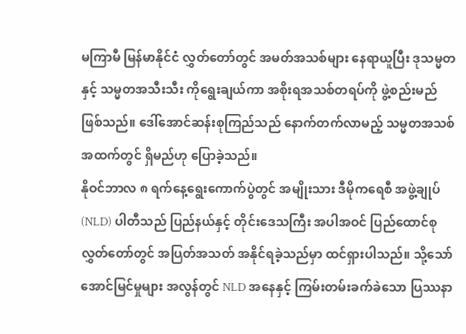မကြာမီ မြန်မာနိုင်ငံ လွှတ်တော်တွင် အမတ်အသစ်များ နေရာယူပြီး ဒုသမ္မတနှင့် သမ္မတအသီးသီး ကိုရွေးချယ်ကာ အစိုးရအသစ်တရပ်ကို ဖွဲ့စည်းမည်ဖြစ်သည်။ ဒေါ်အောင်ဆန်းစုကြည်သည် နောက်တက်လာမည့် သမ္မတအသစ် အထက်တွင် ရှိမည်ဟု ပြောခဲ့သည်။
နိုဝင်ဘာလ ၈ ရက်နေ့ရွေးကောက်ပွဲတွင် အမျိုးသား ဒီမိုကရေစီ အဖွဲ့ချုပ် (NLD) ပါတီသည် ပြည်နယ်နှင့် တိုင်းဒေသကြီး အပါအဝင် ပြည်ထောင်စု လွှတ်တော်တွင် အပြတ်အသတ် အနိုင်ရခဲ့သည်မှာ ထင်ရှားပါသည်။ သို့သော် အောင်မြင်မှုများ အလွန်တွင် NLD အနေနှင့် ကြမ်းတမ်းခက်ခဲသော ပြဿနာ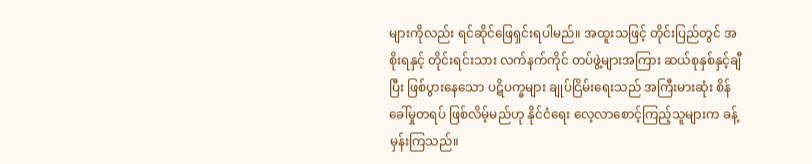များကိုလည်း ရင်ဆိုင်ဖြေရှင်းရပါမည်။ အထူးသဖြင့် တိုင်းပြည်တွင် အစိုးရနှင့် တိုင်းရင်းသား လက်နက်ကိုင် တပ်ဖွဲ့များအကြား ဆယ်စုနှစ်နှင့်ချီပြီး ဖြစ်ပွားနေသော ပဋိပက္ခများ ချုပ်ငြိမ်းရေးသည် အကြီးမားဆုံး စိန်ခေါ်မှုတရပ် ဖြစ်လိမ့်မည်ဟု နိုင်ငံရေး လေ့လာစောင့်ကြည့်သူများက ခန့်မှန်းကြသည်။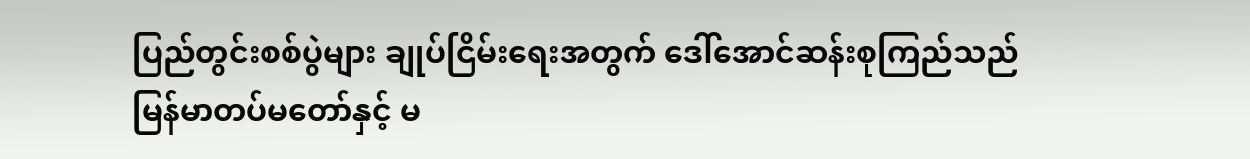ပြည်တွင်းစစ်ပွဲများ ချုပ်ငြိမ်းရေးအတွက် ဒေါ်အောင်ဆန်းစုကြည်သည် မြန်မာတပ်မတော်နှင့် မ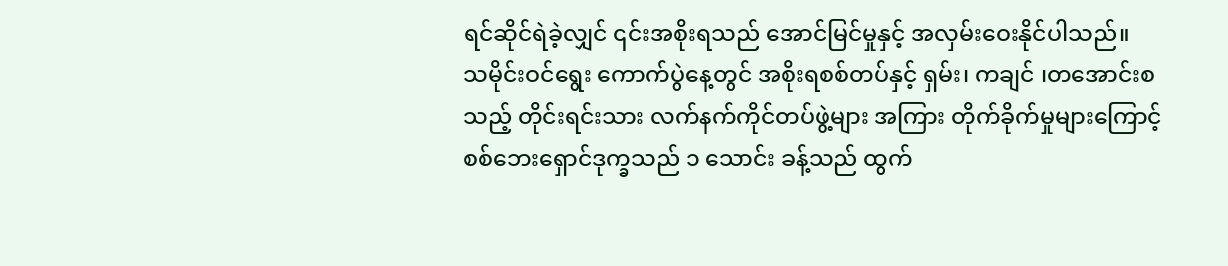ရင်ဆိုင်ရဲခဲ့လျှင် ၎င်းအစိုးရသည် အောင်မြင်မှုနှင့် အလှမ်းဝေးနိုင်ပါသည်။
သမိုင်းဝင်ရွေး ကောက်ပွဲနေ့တွင် အစိုးရစစ်တပ်နှင့် ရှမ်း၊ ကချင် ၊တအောင်းစသည့် တိုင်းရင်းသား လက်နက်ကိုင်တပ်ဖွဲ့များ အကြား တိုက်ခိုက်မှုများကြောင့် စစ်ဘေးရှောင်ဒုက္ခသည် ၁ သောင်း ခန့်သည် ထွက်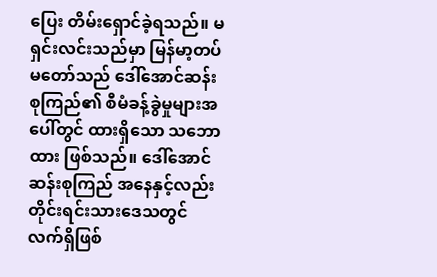ပြေး တိမ်းရှောင်ခဲ့ရသည်။ မရှင်းလင်းသည်မှာ မြန်မာ့တပ်မတော်သည် ဒေါ်အောင်ဆန်းစုကြည်၏ စီမံခန့်ခွဲမှုများအပေါ်တွင် ထားရှိသော သဘောထား ဖြစ်သည်။ ဒေါ်အောင်ဆန်းစုကြည် အနေနှင့်လည်း တိုင်းရင်းသားဒေသတွင် လက်ရှိဖြစ်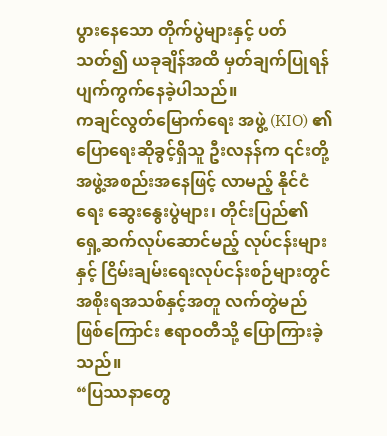ပွားနေသော တိုက်ပွဲများနှင့် ပတ်သတ်၍ ယခုချိန်အထိ မှတ်ချက်ပြုရန် ပျက်ကွက်နေခဲ့ပါသည်။
ကချင်လွတ်မြောက်ရေး အဖွဲ့ (KIO) ၏ ပြောရေးဆိုခွင့်ရှိသူ ဦးလနန်က ၎င်းတို့ အဖွဲ့အစည်းအနေဖြင့် လာမည့် နိုင်ငံရေး ဆွေးနွေးပွဲများ၊ တိုင်းပြည်၏ ရှေ့ဆက်လုပ်ဆောင်မည့် လုပ်ငန်းများနှင့် ငြိမ်းချမ်းရေးလုပ်ငန်းစဉ်များတွင် အစိုးရအသစ်နှင့်အတူ လက်တွဲမည်ဖြစ်ကြောင်း ဧရာဝတီသို့ ပြောကြားခဲ့သည်။
“ပြဿနာတွေ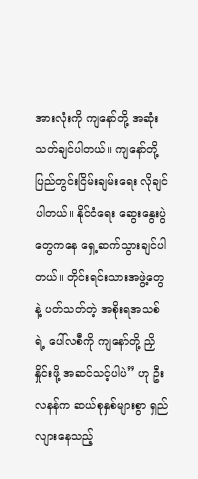အားလုံးကို ကျနော်တို့ အဆုံးသတ်ချင်ပါတယ်။ ကျနော်တို့ ပြည်တွင်းငြိမ်းချမ်းရေး လိုချင်ပါတယ်။ နိုင်ငံရေး ဆွေးနွေးပွဲတွေကနေ ရှေ့ဆက်သွားချင်ပါတယ်။ တိုင်းရင်းသားအဖွဲ့တွေနဲ့ ပတ်သတ်တဲ့ အစိုးရအသစ်ရဲ့ ပေါ်လစီကို ကျနော်တို့ ညှိနှိုင်းဖို့ အဆင်သင့်ပါပဲ” ဟု ဦးလနန်က ဆယ်စုနှစ်များစွာ ရှည်လျားနေသည့်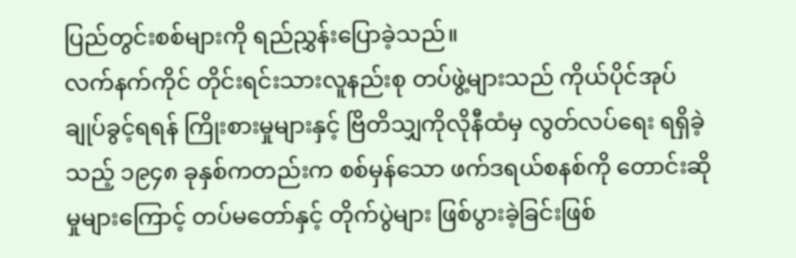ပြည်တွင်းစစ်များကို ရည်ညွှန်းပြောခဲ့သည်။
လက်နက်ကိုင် တိုင်းရင်းသားလူနည်းစု တပ်ဖွဲ့များသည် ကိုယ်ပိုင်အုပ်ချုပ်ခွင့်ရရန် ကြိုးစားမှုများနှင့် ဗြိတိသျှကိုလိုနီထံမှ လွတ်လပ်ရေး ရရှိခဲ့သည့် ၁၉၄၈ ခုနှစ်ကတည်းက စစ်မှန်သော ဖက်ဒရယ်စနစ်ကို တောင်းဆိုမှုများကြောင့် တပ်မတော်နှင့် တိုက်ပွဲများ ဖြစ်ပွားခဲ့ခြင်းဖြစ်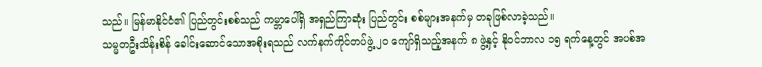သည်။ မြန်မာနိုင်ငံ၏ ပြည်တွင်းစစ်သည် ကမ္ဘာပေါ်ရှိ အရှည်ကြာဆုံး ပြည်တွင်း စစ်များအနက်မှ တခုဖြစ်လာခဲ့သည်။
သမ္မတဦးသိန်းစိန် ခေါင်းဆောင်သောအစိုးရသည် လက်နက်ကိုင်တပ်ဖွဲ့ ၂၀ ကျော်ရှိသည့်အနက် ၈ ဖွဲ့နှင့် နိုဝင်ဘာလ ၁၅ ရက်နေ့တွင် အပစ်အ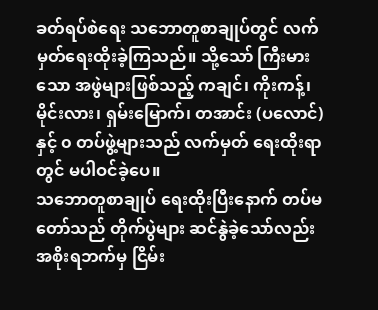ခတ်ရပ်စဲရေး သဘောတူစာချုပ်တွင် လက်မှတ်ရေးထိုးခဲ့ကြသည်။ သို့သော် ကြီးမားသော အဖွဲများဖြစ်သည့် ကချင်၊ ကိုးကန့်၊ မိုင်းလား၊ ရှမ်းမြောက်၊ တအာင်း (ပလောင်) နှင့် ၀ တပ်ဖွဲ့များသည် လက်မှတ် ရေးထိုးရာတွင် မပါဝင်ခဲ့ပေ။
သဘောတူစာချုပ် ရေးထိုးပြီးနောက် တပ်မတော်သည် တိုက်ပွဲများ ဆင်နွဲခဲ့သော်လည်း အစိုးရဘက်မှ ငြိမ်း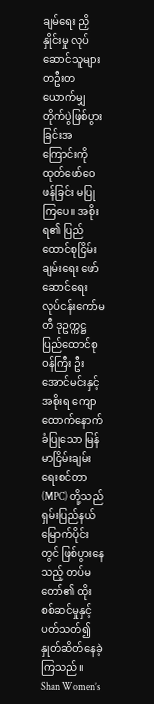ချမ်ရေး ညှိနှိုင်းမှု လုပ်ဆောင်သူများ တဦးတယောက်မျှ တိုက်ပွဲဖြစ်ပွားခြင်းအကြောင်းကို ထုတ်ဖော်ဝေဖန်ခြင်း မပြုကြပေ။ အစိုးရ၏ ပြည်ထောင်စုငြိမ်းချမ်းရေး ဖော်ဆောင်ရေး လုပ်ငန်းကော်မတီ ဒုဥက္ကဋ္ဌ ပြည်ထောင်စုဝန်ကြီး ဦးအောင်မင်းနှင့် အစိုးရ ကျောထောက်နောက်ခံပြုသော မြန်မာငြိမ်းချမ်းရေးစင်တာ (MPC) တို့သည် ရှမ်းပြည်နယ်မြောက်ပိုင်းတွင် ဖြစ်ပွားနေသည့် တပ်မတော်၏ ထိုးစစ်ဆင်မှုနှင့်ပတ်သတ်၍ နှုတ်ဆိတ်နေခဲ့ကြသည်။
Shan Women’s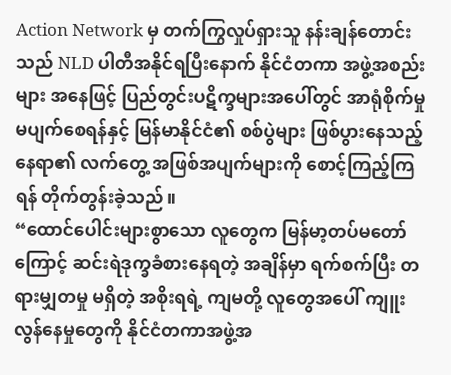Action Network မှ တက်ကြွလှုပ်ရှားသူ နန်းချန်တောင်းသည် NLD ပါတီအနိုင်ရပြီးနောက် နိုင်ငံတကာ အဖွဲ့အစည်းများ အနေဖြင့် ပြည်တွင်းပဋိက္ခများအပေါ်တွင် အာရုံစိုက်မှု မပျက်စေရန်နှင့် မြန်မာနိုင်ငံ၏ စစ်ပွဲများ ဖြစ်ပွားနေသည့် နေရာ၏ လက်တွေ့ အဖြစ်အပျက်များကို စောင့်ကြည့်ကြရန် တိုက်တွန်းခဲ့သည်။
“ထောင်ပေါင်းများစွာသော လူတွေက မြန်မာ့တပ်မတော်ကြောင့် ဆင်းရဲဒုက္ခခံစားနေရတဲ့ အချိန်မှာ ရက်စက်ပြီး တရားမျှတမှု မရှိတဲ့ အစိုးရရဲ့ ကျမတို့ လူတွေအပေါ် ကျူးလွန်နေမှုတွေကို နိုင်ငံတကာအဖွဲ့အ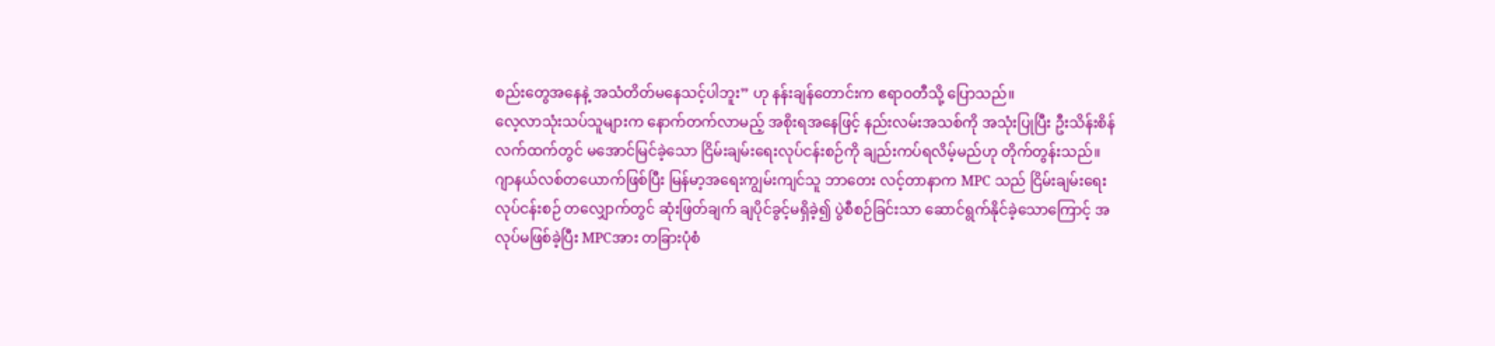စည်းတွေအနေနဲ့ အသံတိတ်မနေသင့်ပါဘူး” ဟု နန်းချန်တောင်းက ဧရာဝတီသို့ ပြောသည်။
လေ့လာသုံးသပ်သူများက နောက်တက်လာမည့် အစိုးရအနေဖြင့် နည်းလမ်းအသစ်ကို အသုံးပြုပြီး ဦးသိန်းစိန် လက်ထက်တွင် မအောင်မြင်ခဲ့သော ငြိမ်းချမ်းရေးလုပ်ငန်းစဉ်ကို ချည်းကပ်ရလိမ့်မည်ဟု တိုက်တွန်းသည်။
ဂျာနယ်လစ်တယောက်ဖြစ်ပြီး မြန်မာ့အရေးကျွမ်းကျင်သူ ဘာတေး လင့်တာနာက MPC သည် ငြိမ်းချမ်းရေးလုပ်ငန်းစဉ် တလျှောက်တွင် ဆုံးဖြတ်ချက် ချပိုင်ခွင့်မရှိခဲ့၍ ပွဲစီစဉ်ခြင်းသာ ဆောင်ရွက်နိုင်ခဲ့သောကြောင့် အလုပ်မဖြစ်ခဲ့ပြီး MPCအား တခြားပုံစံ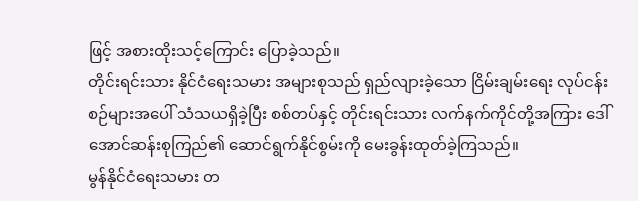ဖြင့် အစားထိုးသင့်ကြောင်း ပြောခဲ့သည်။
တိုင်းရင်းသား နိုင်ငံရေးသမား အများစုသည် ရှည်လျားခဲ့သော ငြိမ်းချမ်းရေး လုပ်ငန်းစဉ်များအပေါ် သံသယရှိခဲ့ပြီး စစ်တပ်နှင့် တိုင်းရင်းသား လက်နက်ကိုင်တို့အကြား ဒေါ်အောင်ဆန်းစုကြည်၏ ဆောင်ရွက်နိုင်စွမ်းကို မေးခွန်းထုတ်ခဲ့ကြသည်။
မွန်နိုင်ငံရေးသမား တ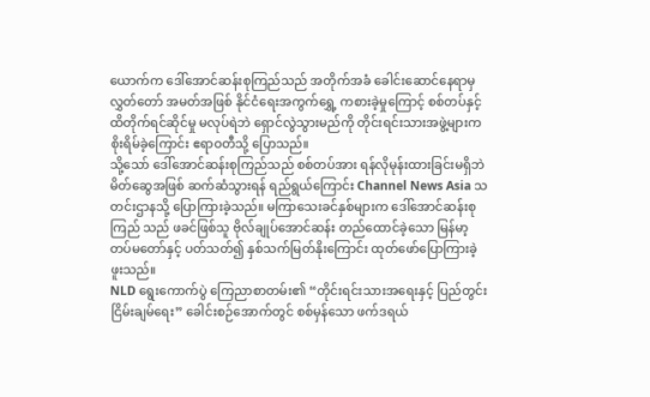ယောက်က ဒေါ်အောင်ဆန်းစုကြည်သည် အတိုက်အခံ ခေါင်းဆောင်နေရာမှ လွှတ်တော် အမတ်အဖြစ် နိုင်ငံရေးအကွက်ရွှေ့ ကစားခဲ့မှုကြောင့် စစ်တပ်နှင့် ထိတိုက်ရင်ဆိုင်မှု မလုပ်ရဲဘဲ ရှောင်လွဲသွားမည်ကို တိုင်းရင်းသားအဖွဲ့များက စိုးရိမ်ခဲ့ကြောင်း ဧရာဝတီသို့ ပြောသည်။
သို့သော် ဒေါ်အောင်ဆန်းစုကြည်သည် စစ်တပ်အား ရန်လိုမုန်းထားခြင်းမရှိဘဲ မိတ်ဆွေအဖြစ် ဆက်ဆံသွားရန် ရည်ရွယ်ကြောင်း Channel News Asia သတင်းဌာနသို့ ပြောကြားခဲ့သည်။ မကြာသေးခင်နှစ်များက ဒေါ်အောင်ဆန်းစုကြည် သည် ဖခင်ဖြစ်သူ ဗိုလ်ချုပ်အောင်ဆန်း တည်ထောင်ခဲ့သော မြန်မာ့တပ်မတော်နှင့် ပတ်သတ်၍ နှစ်သက်မြတ်နိုးကြောင်း ထုတ်ဖော်ပြောကြားခဲ့ဖူးသည်။
NLD ရွေးကောက်ပွဲ ကြေညာစာတမ်း၏ “တိုင်းရင်းသားအရေးနှင့် ပြည်တွင်းငြိမ်းချမ်ရေး” ခေါင်းစဉ်အောက်တွင် စစ်မှန်သော ဖက်ဒရယ်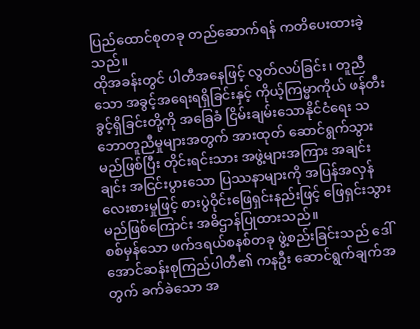ပြည်ထောင်စုတခု တည်ဆောက်ရန် ကတိပေးထားခဲ့သည်။
ထိုအခန်းတွင် ပါတီအနေဖြင့် လွတ်လပ်ခြင်း၊ တူညီသော အခွင့်အရေးရရှိခြင်းနှင့် ကိုယ့်ကြမ္မာကိုယ် ဖန်တီးခွင့်ရှိခြင်းတို့ကို အခြေခံ ငြိမ်းချမ်းသောနိုင်ငံရေး သဘောတူညီမှုများအတွက် အားထုတ် ဆောင်ရွက်သွားမည်ဖြစ်ပြီး တိုင်းရင်းသား အဖွဲ့များအကြား အချင်းချင်း အငြင်းပွားသော ပြဿနာများကို အပြန်အလှန် လေးစားမှုဖြင့် စားပွဲဝိုင်းဖြေရှင်းနည်းဖြင့် ဖြေရှင်းသွားမည်ဖြစ်ကြောင်း အဓိဌာန်ပြုထားသည်။
စစ်မှန်သော ဖက်ဒရယ်စနစ်တခု ဖွဲ့စည်းခြင်းသည် ဒေါ်အောင်ဆန်းစုကြည်ပါတီ၏ ကနဦး ဆောင်ရွက်ချက်အတွက် ခက်ခဲသော အ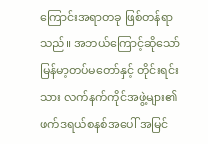ကြောင်းအရာတခု ဖြစ်တန်ရာသည်။ အဘယ်ကြောင့်ဆိုသော် မြန်မာ့တပ်မတော်နှင့် တိုင်းရင်းသား လက်နက်ကိုင်အဖွဲ့များ၏ ဖက်ဒရယ်စနစ်အပေါ် အမြင်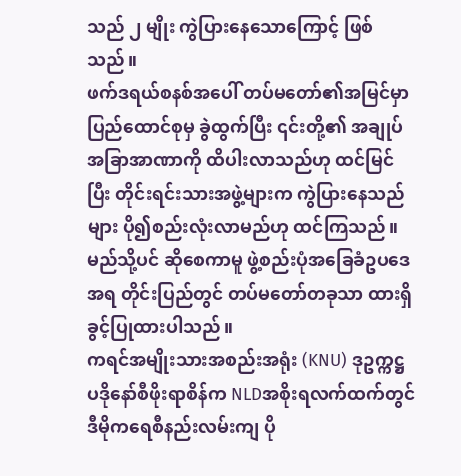သည် ၂ မျိုး ကွဲပြားနေသောကြောင့် ဖြစ်သည်။
ဖက်ဒရယ်စနစ်အပေါ် တပ်မတော်၏အမြင်မှာ ပြည်ထောင်စုမှ ခွဲထွက်ပြီး ၎င်းတို့၏ အချုပ်အခြာအာဏာကို ထိပါးလာသည်ဟု ထင်မြင်ပြီး တိုင်းရင်းသားအဖွဲ့များက ကွဲပြားနေသည်များ ပို၍စည်းလုံးလာမည်ဟု ထင်ကြသည်။ မည်သို့ပင် ဆိုစေကာမူ ဖွဲ့စည်းပုံအခြေခံဥပဒေအရ တိုင်းပြည်တွင် တပ်မတော်တခုသာ ထားရှိခွင့်ပြုထားပါသည်။
ကရင်အမျိုးသားအစည်းအရုံး (KNU) ဒုဥက္ကဋ္ဌ ပဒိုနော်စီဖိုးရာစိန်က NLDအစိုးရလက်ထက်တွင် ဒီမိုကရေစီနည်းလမ်းကျ ပို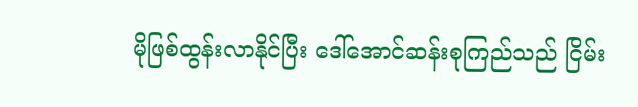မိုဖြစ်ထွန်းလာနိုင်ပြီး ဒေါ်အောင်ဆန်းစုကြည်သည် ငြိမ်း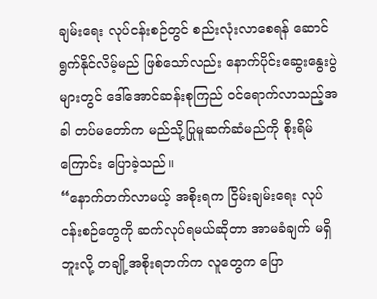ချမ်းရေး လုပ်ငန်းစဉ်တွင် စည်းလုံးလာစေရန် ဆောင်ရွက်နိုင်လိမ့်မည် ဖြစ်သော်လည်း နောက်ပိုင်းဆွေးနွေးပွဲများတွင် ဒေါ်အောင်ဆန်းစုကြည် ဝင်ရောက်လာသည့်အခါ တပ်မတော်က မည်သို့ပြုမူဆက်ဆံမည်ကို စိုးရိမ်ကြောင်း ပြောခဲ့သည်။
“နောက်တက်လာမယ့် အစိုးရက ငြိမ်းချမ်းရေး လုပ်ငန်းစဉ်တွေကို ဆက်လုပ်ရမယ်ဆိုတာ အာမခံချက် မရှိဘူးလို့ တချို့အစိုးရဘက်က လူတွေက ပြော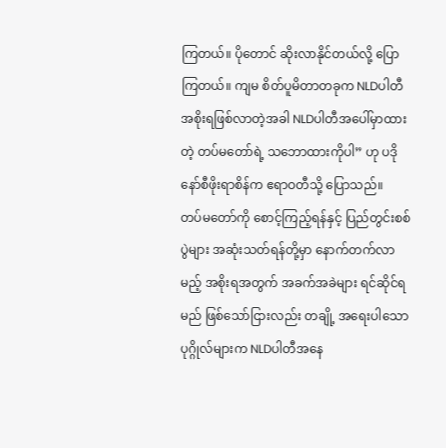ကြတယ်။ ပိုတောင် ဆိုးလာနိုင်တယ်လို့ ပြောကြတယ်။ ကျမ စိတ်ပူမိတာတခုက NLDပါတီ အစိုးရဖြစ်လာတဲ့အခါ NLDပါတီအပေါ်မှာထားတဲ့ တပ်မတော်ရဲ့ သဘောထားကိုပါ” ဟု ပဒိုနော်စီဖိုးရာစိန်က ဧရာဝတီသို့ ပြောသည်။
တပ်မတော်ကို စောင့်ကြည့်ရန်နှင့် ပြည်တွင်းစစ်ပွဲများ အဆုံးသတ်ရန်တို့မှာ နောက်တက်လာမည့် အစိုးရအတွက် အခက်အခဲများ ရင်ဆိုင်ရမည် ဖြစ်သော်ငြားလည်း တချို့ အရေးပါသောပုဂ္ဂိုလ်များက NLDပါတီအနေ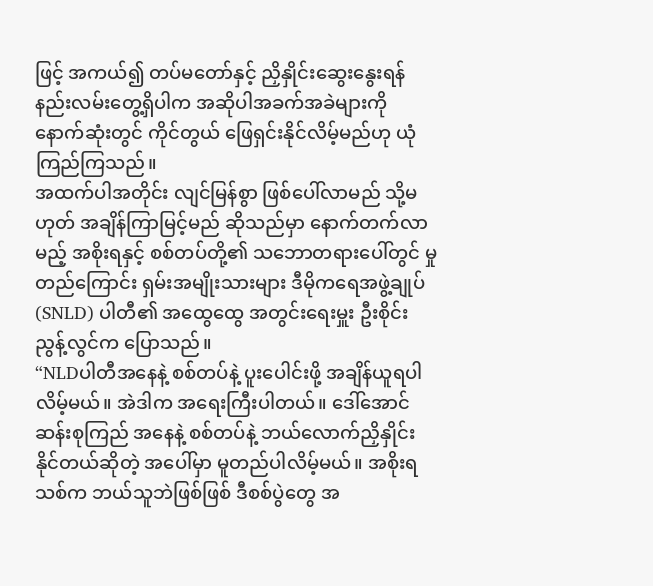ဖြင့် အကယ်၍ တပ်မတော်နှင့် ညှိနှိုင်းဆွေးနွေးရန် နည်းလမ်းတွေ့ရှိပါက အဆိုပါအခက်အခဲများကို နောက်ဆုံးတွင် ကိုင်တွယ် ဖြေရှင်းနိုင်လိမ့်မည်ဟု ယုံကြည်ကြသည်။
အထက်ပါအတိုင်း လျင်မြန်စွာ ဖြစ်ပေါ်လာမည် သို့မဟုတ် အချိန်ကြာမြင့်မည် ဆိုသည်မှာ နောက်တက်လာမည့် အစိုးရနှင့် စစ်တပ်တို့၏ သဘောတရားပေါ်တွင် မှုတည်ကြောင်း ရှမ်းအမျိုးသားများ ဒီမိုကရေအဖွဲ့ချုပ် (SNLD) ပါတီ၏ အထွေထွေ အတွင်းရေးမှူး ဦးစိုင်းညွန့်လွင်က ပြောသည်။
“NLDပါတီအနေနဲ့ စစ်တပ်နဲ့ ပူးပေါင်းဖို့ အချိန်ယူရပါလိမ့်မယ်။ အဲဒါက အရေးကြီးပါတယ်။ ဒေါ်အောင်ဆန်းစုကြည် အနေနဲ့ စစ်တပ်နဲ့ ဘယ်လောက်ညှိနှိုင်းနိုင်တယ်ဆိုတဲ့ အပေါ်မှာ မူတည်ပါလိမ့်မယ်။ အစိုးရသစ်က ဘယ်သူဘဲဖြစ်ဖြစ် ဒီစစ်ပွဲတွေ အ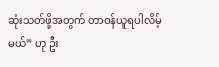ဆုံးသတ်ဖို့အတွက် တာဝန်ယူရပါလိမ့်မယ်” ဟု ဦး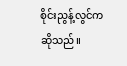စိုင်းညွန့်လွင်က ဆိုသည်။